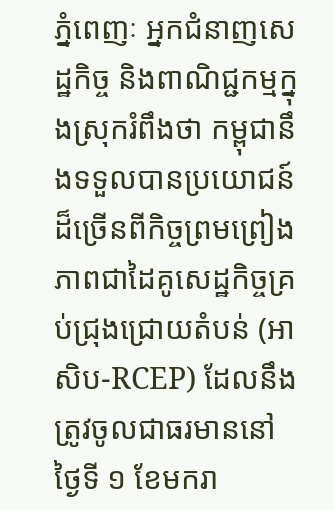ភ្នំពេញៈ អ្នកជំនាញសេដ្ឋកិច្ច និងពាណិជ្ជកម្មក្នុងស្រុករំពឹងថា កម្ពុជានឹងទទួលបានប្រយោជន៍ដ៏ច្រើនពីកិច្ចព្រមព្រៀងភាពជាដៃគូសេដ្ឋកិច្ចគ្រប់ជ្រុងជ្រោយតំបន់ (អាសិប-RCEP) ដែលនឹងត្រូវចូលជាធរមាននៅថ្ងៃទី ១ ខែមករា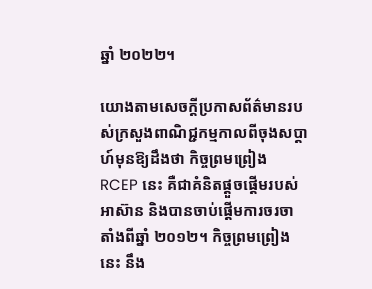ឆ្នាំ ២០២២។

យោងតាមសេចក្តីប្រកាសព័ត៌មានរបស់ក្រសួងពាណិជ្ជកម្មកាលពីចុងសប្តាហ៍មុនឱ្យដឹងថា កិច្ចព្រមព្រៀង RCEP នេះ គឺជាគំនិតផ្តួចផ្តើមរបស់អាស៊ាន និងបានចាប់ផ្តើមការចរចាតាំងពីឆ្នាំ ២០១២។ កិច្ចព្រមព្រៀងនេះ នឹង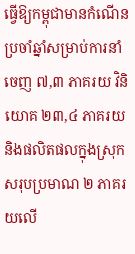ធ្វើឱ្យកម្ពុជាមានកំណើនប្រចាំឆ្នាំសម្រាប់ការនាំចេញ ៧,៣ ភាគរយ វិនិយោគ ២៣,៤ ភាគរយ និងផលិតផលក្នុងស្រុកសរុបប្រមាណ ២ ភាគរយលើ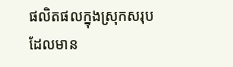ផលិតផលក្នុងស្រុកសរុបដែលមាន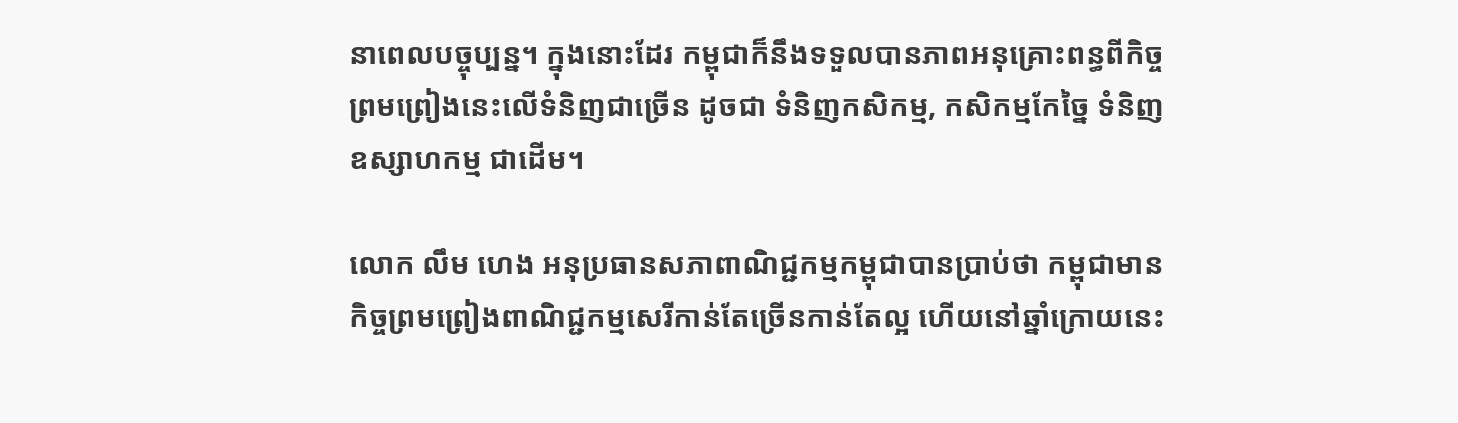នាពេលបច្ចុប្បន្ន។ ក្នុងនោះដែរ កម្ពុជាក៏នឹងទទួលបានភាពអនុគ្រោះពន្ធពីកិច្ចព្រមព្រៀងនេះលើទំនិញជាច្រើន ដូចជា ទំនិញកសិកម្ម, កសិកម្មកែច្នៃ ទំនិញឧស្សាហកម្ម ជាដើម។

លោក លឹម ហេង អនុប្រធានសភាពាណិជ្ជកម្មកម្ពុជាបានប្រាប់ថា កម្ពុជាមានកិច្ចព្រមព្រៀងពាណិជ្ជកម្មសេរីកាន់តែច្រើនកាន់តែល្អ ហើយនៅឆ្នាំក្រោយនេះ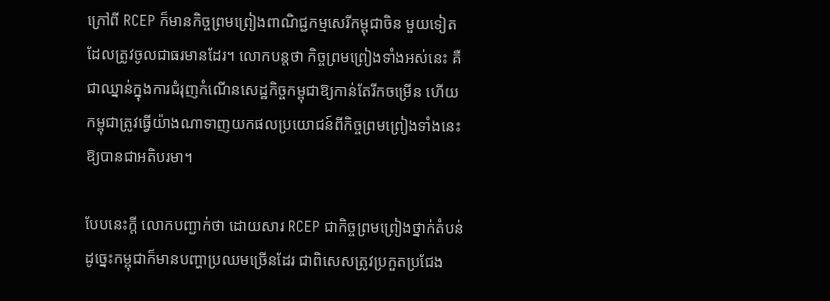ក្រៅពី RCEP ក៏មានកិច្ចព្រមព្រៀងពាណិជ្ជកម្មសេរីកម្ពុជាចិន មួយទៀតដែលត្រូវចូលជាធរមានដែរ។ លោកបន្តថា កិច្ចព្រមព្រៀងទាំងអស់នេះ គឺជាឈ្នាន់ក្នុងការជំរុញកំណើនសេដ្ឋកិច្ចកម្ពុជាឱ្យកាន់តែរីកចម្រើន ហើយកម្ពុជាត្រូវធ្វើយ៉ាងណាទាញយកផលប្រយោជន៍ពីកិច្ចព្រមព្រៀងទាំងនេះឱ្យបានជាអតិបរមា។

បែបនេះក្តី លោកបញ្ជាក់ថា ដោយសារ RCEP ជាកិច្ចព្រមព្រៀងថ្នាក់តំបន់ ដូច្នេះកម្ពុជាក៏មានបញ្ហាប្រឈមច្រើនដែរ ជាពិសេសត្រូវប្រកួតប្រជែង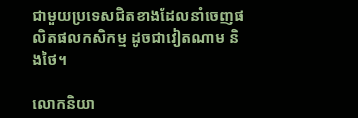ជាមួយប្រទេសជិតខាងដែលនាំចេញផលិតផលកសិកម្ម ដូចជាវៀតណាម និងថៃ។

លោកនិយា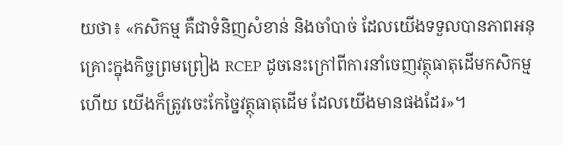យថា៖ «កសិកម្ម គឺជាទំនិញសំខាន់ និងចាំបាច់ ដែលយើងទទួលបានភាពអនុគ្រោះក្នុងកិច្ចព្រមព្រៀង RCEP ដូចនេះក្រៅពីការនាំចេញវត្ថុធាតុដើមកសិកម្មហើយ យើងក៏ត្រូវចេះកែច្នៃវត្ថុធាតុដើម ដែលយើងមានផងដែរ»។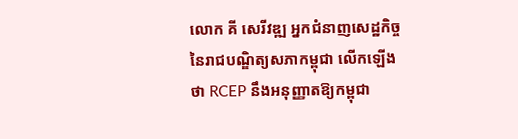លោក គី សេរីវឌ្ឍ អ្នកជំនាញសេដ្ឋកិច្ចនៃរាជបណ្ឌិត្យសភាកម្ពុជា លើកឡើងថា RCEP នឹងអនុញ្ញាតឱ្យកម្ពុជា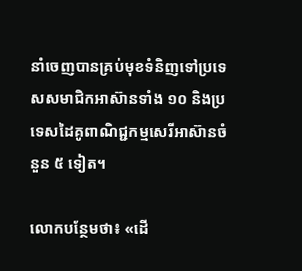នាំចេញបានគ្រប់មុខទំនិញទៅប្រទេសសមាជិកអាស៊ានទាំង ១០ និងប្រទេសដៃគូពាណិជ្ជកម្មសេរីអាស៊ានចំនួន ៥ ទៀត។

លោកបន្ថែមថា៖ «ដើ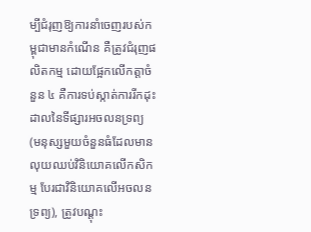ម្បីជំរុញឱ្យការនាំចេញរបស់កម្ពុជាមានកំណើន គឺត្រូវជំរុញផលិតកម្ម ដោយផ្អែកលើកត្តាចំនួន ៤ គឺការទប់ស្កាត់ការរីកដុះដាលនៃទីផ្សារអចលនទ្រព្យ (មនុស្សមួយចំនួនធំដែលមានលុយឈប់វិនិយោគលើកសិកម្ម បែរជាវិនិយោគលើអចលនទ្រព្យ), ត្រូវបណ្តុះ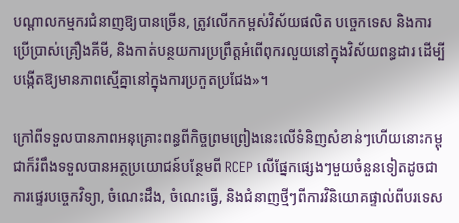បណ្តាលកម្មករជំនាញឱ្យបានច្រើន, ត្រូវលើកកម្ពស់វិស័យផលិត បច្ចេកទេស និងការប្រើប្រាស់គ្រឿងគីមី, និងកាត់បន្ថយការប្រព្រឹត្តអំពើពុករលួយនៅក្នុងវិស័យពន្ធដារ ដើម្បីបង្កើតឱ្យមានភាពស្មើគ្នានៅក្នុងការប្រកួតប្រជែង»។

ក្រៅពីទទួលបានភាពអនុគ្រោះពន្ធពីកិច្ចព្រមព្រៀងនេះលើទំនិញសំខាន់ៗហើយនោះកម្ពុជាក៏រំពឹងទទួលបានអត្ថប្រយោជន៍បន្ថែមពី RCEP លើផ្នែកផ្សេងៗមួយចំនួនទៀតដូចជា ការផ្ទេរបច្ចេកវិទ្យា, ចំណេះដឹង, ចំណេះធ្វើ, និងជំនាញថ្មីៗពីការវិនិយោគផ្ទាល់ពីបរទេស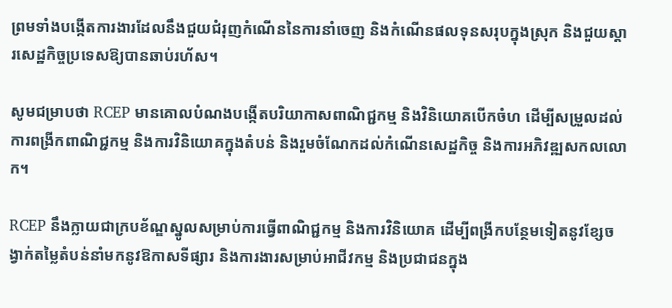ព្រមទាំងបង្កើតការងារដែលនឹងជួយជំរុញកំណើននៃការនាំចេញ និងកំណើនផលទុនសរុបក្នុងស្រុក និងជួយស្តារសេដ្ឋកិច្ចប្រទេសឱ្យបានឆាប់រហ័ស។

សូមជម្រាបថា RCEP មានគោលបំណងបង្កើតបរិយាកាសពាណិជ្ជកម្ម និងវិនិយោគបើកចំហ ដើម្បីសម្រួលដល់ការពង្រីកពាណិជ្ជកម្ម និងការវិនិយោគក្នុងតំបន់ និងរួមចំណែកដល់កំណើនសេដ្ឋកិច្ច និងការអភិវឌ្ឍសកលលោក។

RCEP នឹងក្លាយជាក្របខ័ណ្ឌស្នូលសម្រាប់ការធ្វើពាណិជ្ជកម្ម និងការវិនិយោគ ដើម្បីពង្រីកបន្ថែមទៀតនូវខ្សែចង្វាក់តម្លៃតំបន់នាំមកនូវឱកាសទីផ្សារ និងការងារសម្រាប់អាជីវកម្ម និងប្រជាជនក្នុង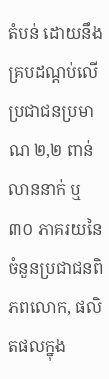តំបន់ ដោយនឹងគ្របដណ្តប់លើប្រជាជនប្រមាណ ២,២ ពាន់លាននាក់ ឬ ៣០ ភាគរយនៃចំនួនប្រជាជនពិភពលោក, ផលិតផលក្នុង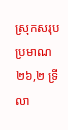ស្រុកសរុបប្រមាណ ២៦,២ ទ្រីលា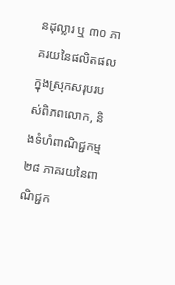នដុល្លារ ឬ ៣០ ភាគរយនៃផលិតផលក្នុងស្រុកសរុបរបស់ពិភពលោក, និងទំហំពាណិជ្ជកម្ម ២៨ ភាគរយនៃពាណិជ្ជក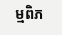ម្មពិភ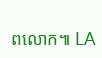ពលោក៕ LA